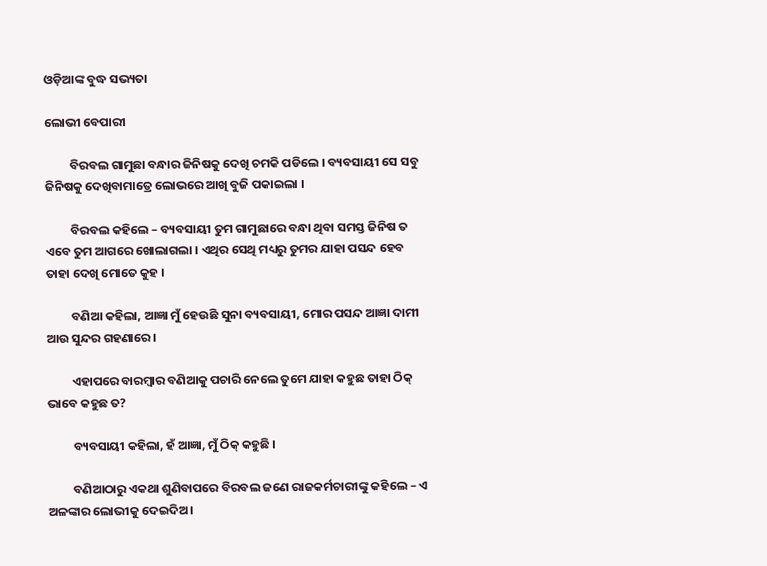ଓଡ଼ିଆଙ୍କ ବୁଦ୍ଧ ସଭ୍ୟତା

ଲୋଭୀ ବେପାରୀ

         ବିରବଲ ଗାମୁଛା ବନ୍ଧାର ଜିନିଷକୁ ଦେଖି ଚମକି ପଡିଲେ । ବ୍ୟବସାୟୀ ସେ ସବୁ ଜିନିଷକୁ ଦେଖିବାମାତ୍ରେ ଲୋଭରେ ଆଖି ବୁଜି ପକାଇଲା ।

         ବିରବଲ କହିଲେ – ବ୍ୟବସାୟୀ ତୁମ ଗାମୁଛାରେ ବନ୍ଧା ଥିବା ସମସ୍ତ ଜିନିଷ ତ ଏବେ ତୁମ ଆଗରେ ଖୋଲାଗଲା । ଏଥିର ସେଥି ମଧ୍ୟରୁ ତୁମର ଯାହା ପସନ୍ଦ ହେବ ତାହା ଦେଖି ମୋତେ କୁହ ।

         ବଣିଆ କହିଲା, ଆଜ୍ଞା ମୁଁ ହେଉଛି ସୁନା ବ୍ୟବସାୟୀ, ମୋର ପସନ୍ଦ ଆଜ୍ଞା ଦାମୀ ଆଉ ସୁନ୍ଦର ଗହଣାରେ ।

         ଏହାପରେ ବାରମ୍ବାର ବଣିଆକୁ ପଚାରି ନେଲେ ତୁମେ ଯାହା କହୁଛ ତାହା ଠିକ୍ ଭାବେ କହୁଛ ତ?

         ବ୍ୟବସାୟୀ କହିଲା, ହଁ ଆଜ୍ଞା, ମୁଁ ଠିକ୍ କହୁଛି ।

         ବଣିଆଠାରୁ ଏକଥା ଶୁଣିବାପରେ ବିରବଲ ଜଣେ ରାଜକର୍ମଚାରୀଙ୍କୁ କହିଲେ – ଏ ଅଳଙ୍କାର ଲୋଭୀକୁ ଦେଇଦିଅ ।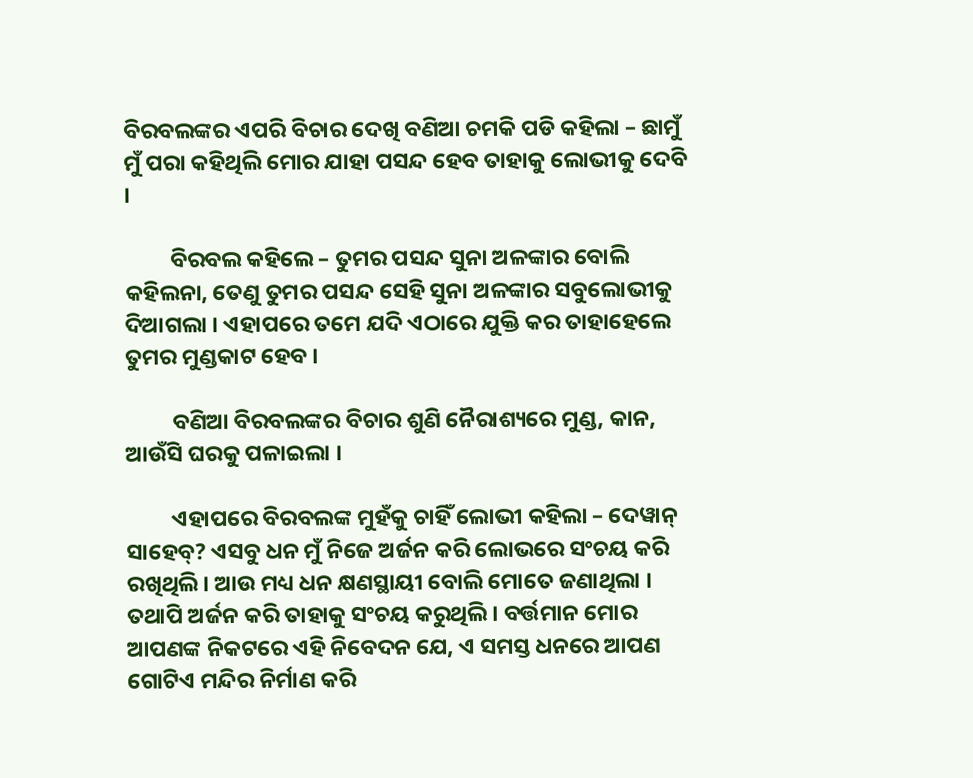ବିରବଲଙ୍କର ଏପରି ବିଚାର ଦେଖି ବଣିଆ ଚମକି ପଡି କହିଲା – ଛାମୁଁ ମୁଁ ପରା କହିଥିଲି ମୋର ଯାହା ପସନ୍ଦ ହେବ ତାହାକୁ ଲୋଭୀକୁ ଦେବି ।

         ବିରବଲ କହିଲେ – ତୁମର ପସନ୍ଦ ସୁନା ଅଳଙ୍କାର ବୋଲି କହିଲନା, ତେଣୁ ତୁମର ପସନ୍ଦ ସେହି ସୁନା ଅଳଙ୍କାର ସବୁଲୋଭୀକୁ ଦିଆଗଲା । ଏହାପରେ ତମେ ଯଦି ଏଠାରେ ଯୁକ୍ତି କର ତାହାହେଲେ ତୁମର ମୁଣ୍ଡକାଟ ହେବ ।

         ବଣିଆ ବିରବଲଙ୍କର ବିଚାର ଶୁଣି ନୈରାଶ୍ୟରେ ମୁଣ୍ଡ, କାନ, ଆଉଁସି ଘରକୁ ପଳାଇଲା ।

         ଏହାପରେ ବିରବଲଙ୍କ ମୁହଁକୁ ଚାହିଁ ଲୋଭୀ କହିଲା – ଦେୱାନ୍ ସାହେବ୍? ଏସବୁ ଧନ ମୁଁ ନିଜେ ଅର୍ଜନ କରି ଲୋଭରେ ସଂଚୟ କରି ରଖିଥିଲି । ଆଉ ମଧ୍ୟ ଧନ କ୍ଷଣସ୍ଥାୟୀ ବୋଲି ମୋତେ ଜଣାଥିଲା । ତଥାପି ଅର୍ଜନ କରି ତାହାକୁ ସଂଚୟ କରୁଥିଲି । ବର୍ତ୍ତମାନ ମୋର ଆପଣଙ୍କ ନିକଟରେ ଏହି ନିବେଦନ ଯେ, ଏ ସମସ୍ତ ଧନରେ ଆପଣ ଗୋଟିଏ ମନ୍ଦିର ନିର୍ମାଣ କରି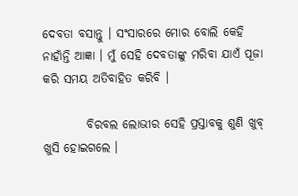ଦେବତା ବସାନ୍ତୁ । ସଂସାରରେ ମୋର ବୋଲି କେହି ନାହାଁନ୍ତି ଆଜ୍ଞା । ମୁଁ ସେହି ଦେବତାଙ୍କୁ ମରିବା ଯାଏଁ ପୂଜା କରି ସମୟ ଅତିବାହିତ କରିବି ।

         ବିରବଲ ଲୋଭୀର ସେହି ପ୍ରସ୍ତାବକୁ ଶୁଣି ଖୁବ୍ ଖୁସି ହୋଇଗଲେ ।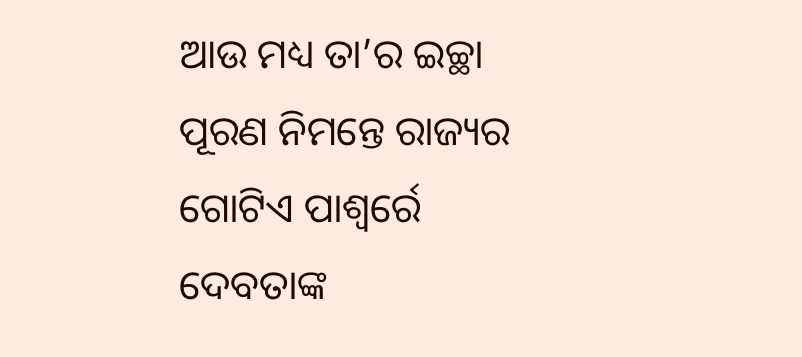ଆଉ ମଧ୍ୟ ତା’ର ଇଚ୍ଛା ପୂରଣ ନିମନ୍ତେ ରାଜ୍ୟର ଗୋଟିଏ ପାଶ୍ୱର୍ରେ ଦେବତାଙ୍କ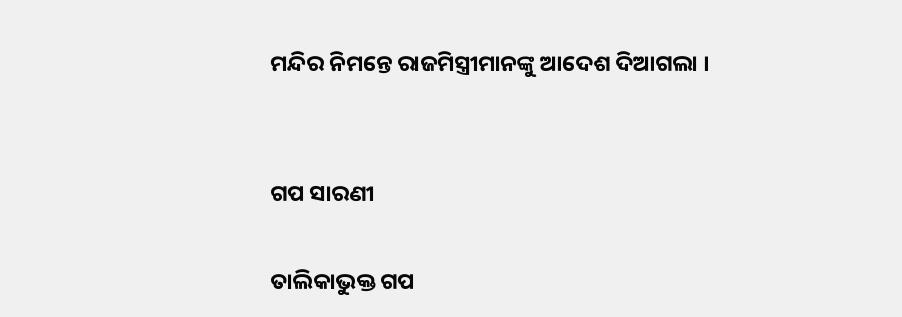ମନ୍ଦିର ନିମନ୍ତେ ରାଜମିସ୍ତ୍ରୀମାନଙ୍କୁ ଆଦେଶ ଦିଆଗଲା ।


ଗପ ସାରଣୀ

ତାଲିକାଭୁକ୍ତ ଗପ